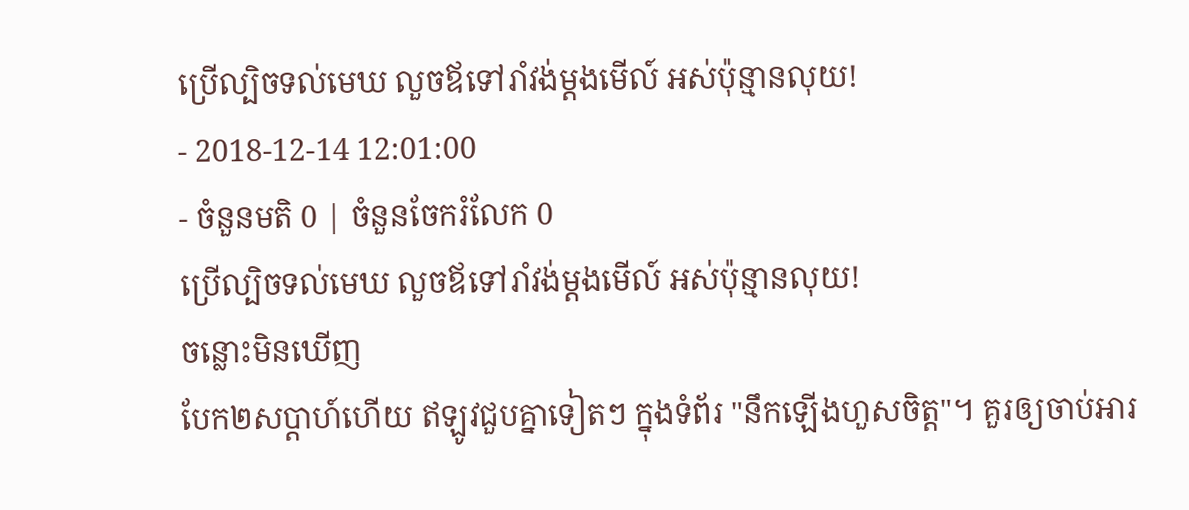ប្រើល្បិចទល់មេឃ លួចឪទៅរាំវង់ម្ដងមើល៍ អស់ប៉ុន្មានលុយ!
- 2018-12-14 12:01:00
- ចំនួនមតិ 0 | ចំនួនចែករំលែក 0
ប្រើល្បិចទល់មេឃ លួចឪទៅរាំវង់ម្ដងមើល៍ អស់ប៉ុន្មានលុយ!
ចន្លោះមិនឃើញ
បែក២សប្ដាហ៍ហើយ ឥឡូវជួបគ្នាទៀតៗ ក្នុងទំព័រ "នឹកឡើងហួសចិត្ត"។ គួរឲ្យចាប់អារ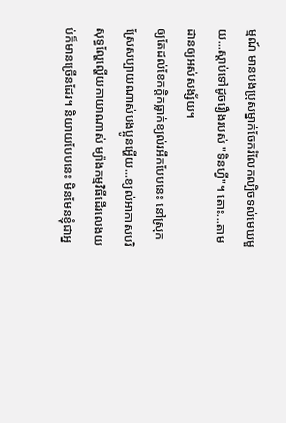ម្មណ៍ មានបងប្រុសម្នាក់ចែករំលែកល្បិចទល់មេឃមួយ...ស្ដាប់ទៅដូចរឿងរបស់ "ទិនហ្វី"។ តោះ...តាមដានឲ្យអស់សង្ស័យ។
ឲ្យតែដល់ខែកក្ដិកធ្លាក់ខ្យល់រអឹកបែបនេះ នៅស្រុកស្រែសប្បាយណាស់បងប្អូនអ្ហើយ...ខ្យល់អាកាសបរិសុទ្ធល្ហែល្ហើយកាយាណាស់ ម្យ៉ាងកម្មវិធីដើរលេងយប់ក៏មានច្រើនដែរ។ និយាយបែបនេះ មិនមែនខ្ញុំជាអ្ន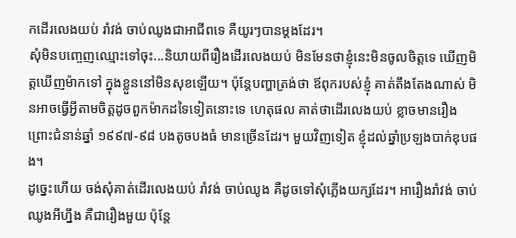កដើរលេងយប់ រាំវង់ ចាប់ឈូងជាអាជីពទេ គឺយូរៗបានម្ដងដែរ។
សុំមិនបញ្ចេញឈ្មោះទៅចុះ...និយាយពីរឿងដើរលេងយប់ មិនមែនថាខ្ញុំនេះមិនចូលចិត្តទេ ឃើញមិត្តឃើញម៉ាកទៅ ក្នុងខ្លួននៅមិនសុខឡើយ។ ប៉ុន្តែបញ្ហាត្រង់ថា ឪពុករបស់ខ្ញុំ គាត់តឹងតែងណាស់ មិនអាចធ្វើអ្វីតាមចិត្តដូចពួកម៉ាកដទៃទៀតនោះទេ ហេតុផល គាត់ថាដើរលេងយប់ ខ្លាចមានរឿង ព្រោះជំនាន់ឆ្នាំ ១៩៩៧-៩៨ បងតូចបងធំ មានច្រើនដែរ។ មួយវិញទៀត ខ្ញុំដល់ឆ្នាំប្រឡងបាក់ឌុបផង។
ដូច្នេះហើយ ចង់សុំគាត់ដើរលេងយប់ រាំវង់ ចាប់ឈូង គឺដូចទៅសុំភ្លើងយក្សដែរ។ អារឿងរាំវង់ ចាប់ឈូងអីហ្នឹង គឺជារឿងមួយ ប៉ុន្តែ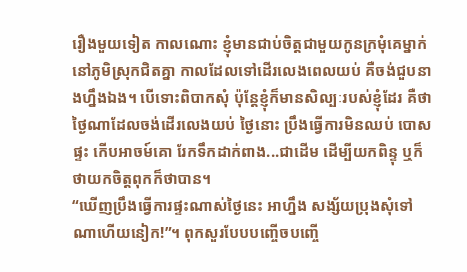រឿងមួយទៀត កាលណោះ ខ្ញុំមានជាប់ចិត្តជាមួយកូនក្រមុំគេម្នាក់នៅភូមិស្រុកជិតគ្នា កាលដែលទៅដើរលេងពេលយប់ គឺចង់ជួបនាងហ្នឹងឯង។ បើទោះពិបាកសុំ ប៉ុន្តែខ្ញុំក៏មានសិល្បៈរបស់ខ្ញុំដែរ គឺថា ថ្ងៃណាដែលចង់ដើរលេងយប់ ថ្ងៃនោះ ប្រឹងធ្វើការមិនឈប់ បោសផ្ទះ កើបអាចម៍គោ រែកទឹកដាក់ពាង...ជាដើម ដើម្បីយកពិន្ទុ ឬក៏ថាយកចិត្តពុកក៏ថាបាន។
“ឃើញប្រឹងធ្វើការផ្ទះណាស់ថ្ងៃនេះ អាហ្នឹង សង្ស័យប្រុងសុំទៅណាហើយនៀក!”។ ពុកសួរបែបបញ្ចើចបញ្ចើ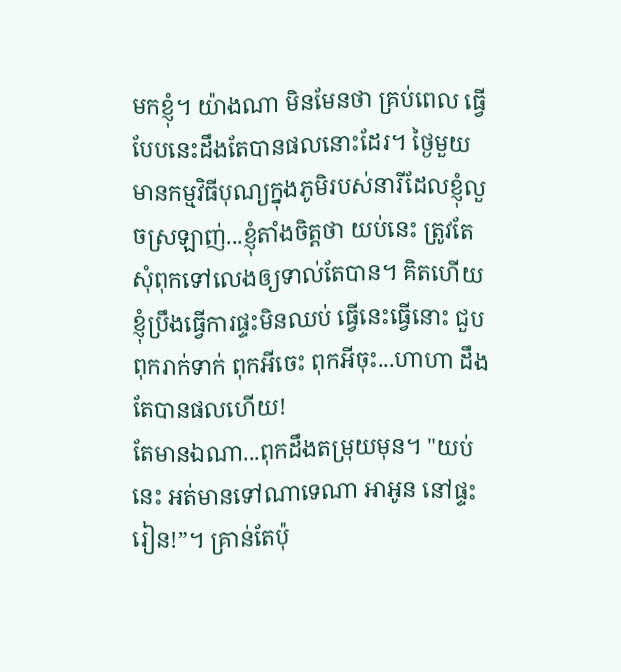មកខ្ញុំ។ យ៉ាងណា មិនមែនថា គ្រប់ពេល ធ្វើបែបនេះដឹងតែបានផលនោះដែរ។ ថ្ងៃមួយ មានកម្មវិធីបុណ្យក្នុងភូមិរបស់នារីដែលខ្ញុំលួចស្រឡាញ់...ខ្ញុំតាំងចិត្តថា យប់នេះ ត្រូវតែសុំពុកទៅលេងឲ្យទាល់តែបាន។ គិតហើយ ខ្ញុំប្រឹងធ្វើការផ្ទះមិនឈប់ ធ្វើនេះធ្វើនោះ ជួបពុករាក់ទាក់ ពុកអីចេះ ពុកអីចុះ...ហាហា ដឹងតែបានផលហើយ!
តែមានឯណា...ពុកដឹងតម្រុយមុន។ "យប់នេះ អត់មានទៅណាទេណា អាអូន នៅផ្ទះរៀន!”។ គ្រាន់តែប៉ុ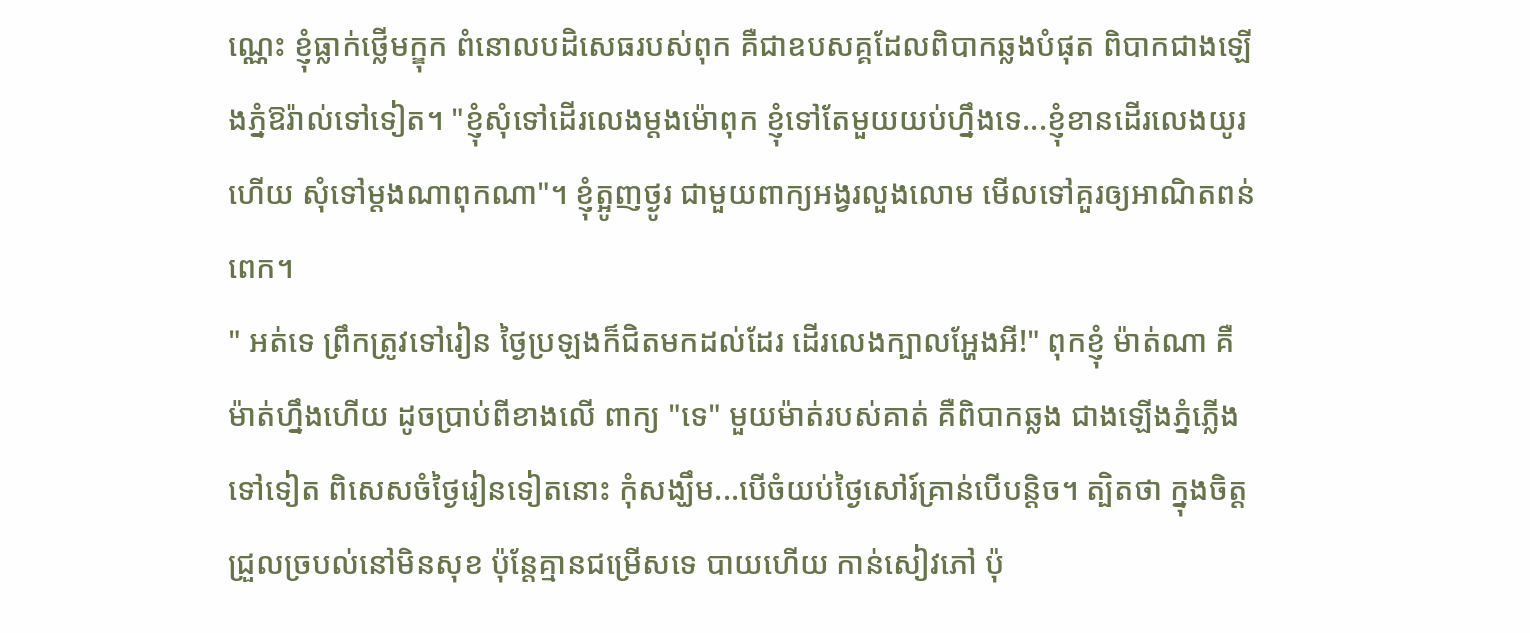ណ្ណេះ ខ្ញុំធ្លាក់ថ្លើមក្ឌុក ពំនោលបដិសេធរបស់ពុក គឺជាឧបសគ្គដែលពិបាកឆ្លងបំផុត ពិបាកជាងឡើងភ្នំឱរ៉ាល់ទៅទៀត។ "ខ្ញុំសុំទៅដើរលេងម្ដងម៉ោពុក ខ្ញុំទៅតែមួយយប់ហ្នឹងទេ...ខ្ញុំខានដើរលេងយូរហើយ សុំទៅម្ដងណាពុកណា"។ ខ្ញុំត្អូញថ្ងូរ ជាមួយពាក្យអង្វរលួងលោម មើលទៅគួរឲ្យអាណិតពន់ពេក។
" អត់ទេ ព្រឹកត្រូវទៅរៀន ថ្ងៃប្រឡងក៏ជិតមកដល់ដែរ ដើរលេងក្បាលអ្ហែងអី!" ពុកខ្ញុំ ម៉ាត់ណា គឺម៉ាត់ហ្នឹងហើយ ដូចប្រាប់ពីខាងលើ ពាក្យ "ទេ" មួយម៉ាត់របស់គាត់ គឺពិបាកឆ្លង ជាងឡើងភ្នំភ្លើងទៅទៀត ពិសេសចំថ្ងៃរៀនទៀតនោះ កុំសង្ឃឹម...បើចំយប់ថ្ងៃសៅរ៍គ្រាន់បើបន្តិច។ ត្បិតថា ក្នុងចិត្តជ្រួលច្របល់នៅមិនសុខ ប៉ុន្តែគ្មានជម្រើសទេ បាយហើយ កាន់សៀវភៅ ប៉ុ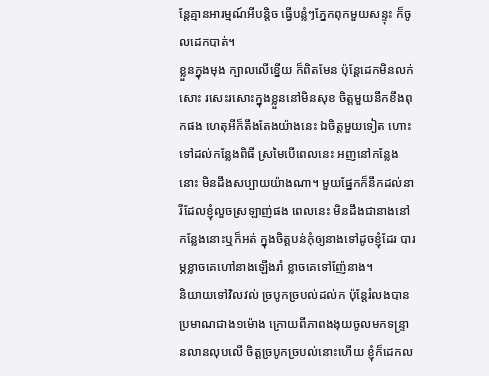ន្តែគ្មានអារម្មណ៍អីបន្តិច ធ្វើបន្លំៗភ្នែកពុកមួយសន្ទុះ ក៏ចូលដេកបាត់។
ខ្លួនក្នុងមុង ក្បាលលើខ្នើយ ក៏ពិតមែន ប៉ុន្តែដេកមិនលក់សោះ រសេះរសោះក្នុងខ្លួននៅមិនសុខ ចិត្តមួយនឹកខឹងពុកផង ហេតុអីក៏តឹងតែងយ៉ាងនេះ ឯចិត្តមួយទៀត ហោះទៅដល់កន្លែងពិធី ស្រមៃបើពេលនេះ អញនៅកន្លែងនោះ មិនដឹងសប្បាយយ៉ាងណា។ មួយផ្នែកក៏នឹកដល់នារីដែលខ្ញុំលួចស្រឡាញ់ផង ពេលនេះ មិនដឹងជានាងនៅកន្លែងនោះឬក៏អត់ ក្នុងចិត្តបន់កុំឲ្យនាងទៅដូចខ្ញុំដែរ បារម្ភខ្លាចគេហៅនាងឡើងរាំ ខ្លាចគេទៅញ៉ែនាង។
និយាយទៅវិលវល់ ច្របូកច្របល់ដល់ក ប៉ុន្តែរំលងបានប្រមាណជាង១ម៉ោង ក្រោយពីភាពងងុយចូលមកទន្ទ្រានលានលុបលើ ចិត្តច្របូកច្របល់នោះហើយ ខ្ញុំក៏ដេកល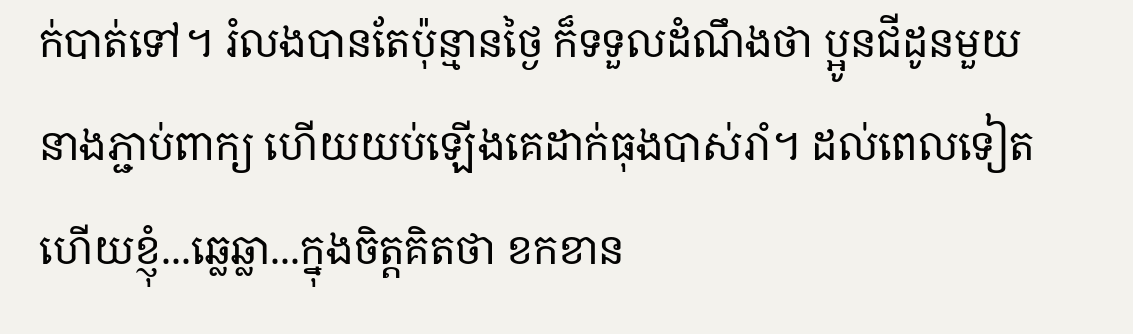ក់បាត់ទៅ។ រំលងបានតែប៉ុន្មានថ្ងៃ ក៏ទទួលដំណឹងថា ប្អូនជីដូនមួយនាងភ្ជាប់ពាក្យ ហើយយប់ឡើងគេដាក់ធុងបាស់រាំ។ ដល់ពេលទៀតហើយខ្ញុំ...ឆ្លេឆ្លា...ក្នុងចិត្តគិតថា ខកខាន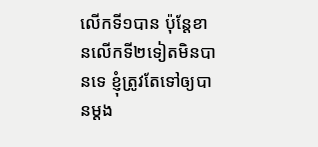លើកទី១បាន ប៉ុន្តែខានលើកទី២ទៀតមិនបានទេ ខ្ញុំត្រូវតែទៅឲ្យបានម្ដង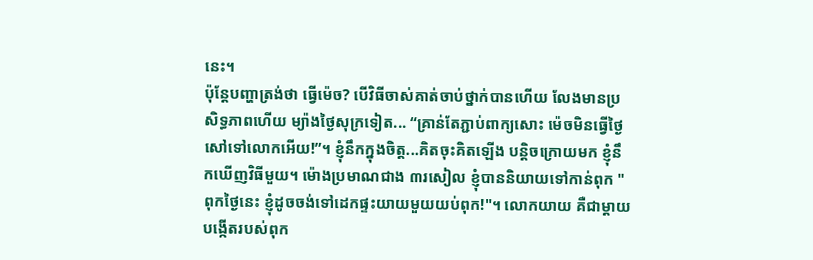នេះ។
ប៉ុន្តែបញ្ហាត្រង់ថា ធ្វើម៉េច? បើវិធីចាស់គាត់ចាប់ថ្នាក់បានហើយ លែងមានប្រសិទ្ធភាពហើយ ម្យ៉ាងថ្ងៃសុក្រទៀត... “គ្រាន់តែភ្ជាប់ពាក្យសោះ ម៉េចមិនធ្វើថ្ងៃសៅទៅលោកអើយ!”។ ខ្ញុំនឹកក្នុងចិត្ត...គិតចុះគិតឡើង បន្តិចក្រោយមក ខ្ញុំនឹកឃើញវិធីមួយ។ ម៉ោងប្រមាណជាង ៣រសៀល ខ្ញុំបាននិយាយទៅកាន់ពុក "ពុកថ្ងៃនេះ ខ្ញុំដូចចង់ទៅដេកផ្ទះយាយមួយយប់ពុក!"។ លោកយាយ គឺជាម្ដាយបង្កើតរបស់ពុក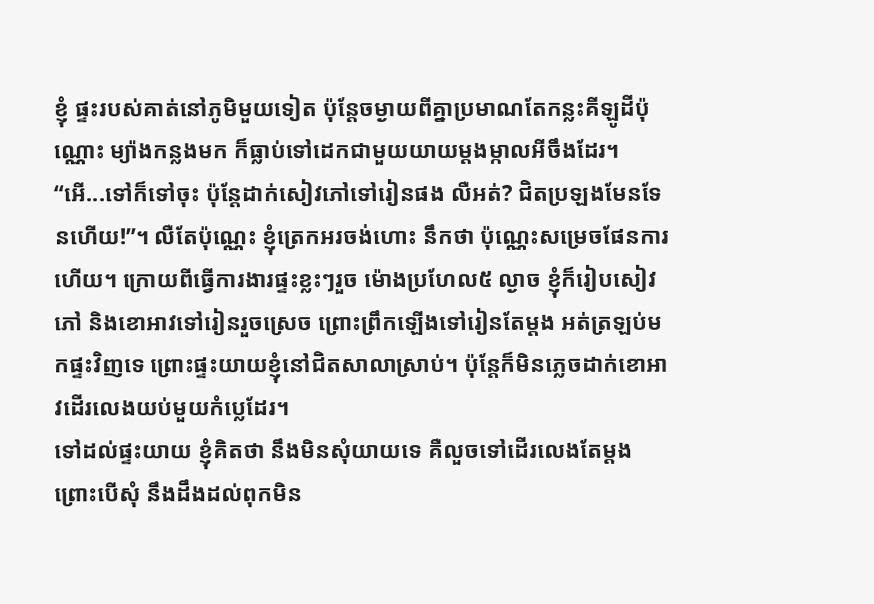ខ្ញុំ ផ្ទះរបស់គាត់នៅភូមិមួយទៀត ប៉ុន្តែចម្ងាយពីគ្នាប្រមាណតែកន្លះគីឡូដីប៉ុណ្ណោះ ម្យ៉ាងកន្លងមក ក៏ធ្លាប់ទៅដេកជាមួយយាយម្ដងម្កាលអីចឹងដែរ។
“អើ...ទៅក៏ទៅចុះ ប៉ុន្តែដាក់សៀវភៅទៅរៀនផង លឺអត់? ជិតប្រឡងមែនទែនហើយ!”។ លឺតែប៉ុណ្ណេះ ខ្ញុំត្រេកអរចង់ហោះ នឹកថា ប៉ុណ្ណេះសម្រេចផែនការហើយ។ ក្រោយពីធ្វើការងារផ្ទះខ្លះៗរួច ម៉ោងប្រហែល៥ ល្ងាច ខ្ញុំក៏រៀបសៀវភៅ និងខោអាវទៅរៀនរួចស្រេច ព្រោះព្រឹកឡើងទៅរៀនតែម្ដង អត់ត្រឡប់មកផ្ទះវិញទេ ព្រោះផ្ទះយាយខ្ញុំនៅជិតសាលាស្រាប់។ ប៉ុន្តែក៏មិនភ្លេចដាក់ខោអាវដើរលេងយប់មួយកំប្លេដែរ។
ទៅដល់ផ្ទះយាយ ខ្ញុំគិតថា នឹងមិនសុំយាយទេ គឺលួចទៅដើរលេងតែម្ដង ព្រោះបើសុំ នឹងដឹងដល់ពុកមិន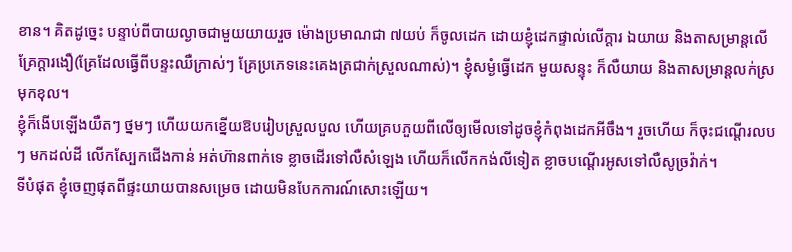ខាន។ គិតដូច្នេះ បន្ទាប់ពីបាយល្ងាចជាមួយយាយរួច ម៉ោងប្រមាណជា ៧យប់ ក៏ចូលដេក ដោយខ្ញុំដេកផ្ទាល់លើក្ដារ ឯយាយ និងតាសម្រាន្តលើ គ្រែក្ដារងឿ(គ្រែដែលធ្វើពីបន្ទះឈឺក្រាស់ៗ គ្រែប្រភេទនេះគេងត្រជាក់ស្រួលណាស់)។ ខ្ញុំសម្ងំធ្វើដេក មួយសន្ទុះ ក៏លឺយាយ និងតាសម្រាន្តលក់ស្រមុកខុល។
ខ្ញុំក៏ងើបឡើងយឺតៗ ថ្នមៗ ហើយយកខ្នើយឱបរៀបស្រួលបួល ហើយគ្របភួយពីលើឲ្យមើលទៅដូចខ្ញុំកំពុងដេកអីចឹង។ រួចហើយ ក៏ចុះជណ្ដើរលបៗ មកដល់ដី លើកស្បែកជើងកាន់ អត់ហ៊ានពាក់ទេ ខ្លាចដើរទៅលឺសំឡេង ហើយក៏លើកកង់លីទៀត ខ្លាចបណ្ដើរអូសទៅលឺសូច្រវ៉ាក់។
ទីបំផុត ខ្ញុំចេញផុតពីផ្ទះយាយបានសម្រេច ដោយមិនបែកការណ៍សោះឡើយ។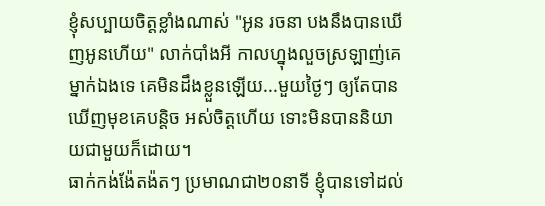ខ្ញុំសប្បាយចិត្តខ្លាំងណាស់ "អូន រចនា បងនឹងបានឃើញអូនហើយ" លាក់បាំងអី កាលហ្នុងលួចស្រឡាញ់គេម្នាក់ឯងទេ គេមិនដឹងខ្លួនឡើយ...មួយថ្ងៃៗ ឲ្យតែបានឃើញមុខគេបន្តិច អស់ចិត្តហើយ ទោះមិនបាននិយាយជាមួយក៏ដោយ។
ធាក់កង់ង៉ែតង៉តៗ ប្រមាណជា២០នាទី ខ្ញុំបានទៅដល់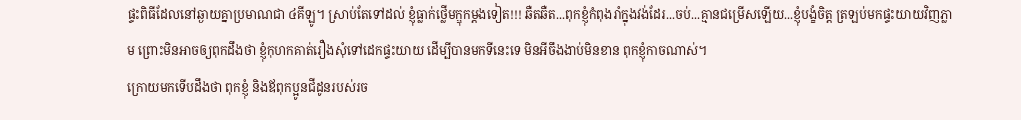ផ្ទះពិធីដែលនៅឆ្ងាយគ្នាប្រមាណជា ៤គីឡូ។ ស្រាប់តែទៅដល់ ខ្ញុំធ្លាក់ថ្លើមក្ឌុកម្ដងទៀត!!! ឆឺតឆឺត...ពុកខ្ញុំកំពុងរាំក្នុងវង់ដែរ...ចប់...គ្មានជម្រើសឡើយ...ខ្ញុំបង្ខំចិត្ត ត្រឡប់មកផ្ទះយាយវិញភ្លាម ព្រោះមិនអាចឲ្យពុកដឹងថា ខ្ញុំកុហកគាត់រឿងសុំទៅដេកផ្ទះយាយ ដើម្បីបានមកទីនេះទេ មិនអីចឹងងាប់មិនខាន ពុកខ្ញុំកាចណាស់។
ក្រោយមកទើបដឹងថា ពុកខ្ញុំ និងឪពុកប្អូនជីដូនរបស់រច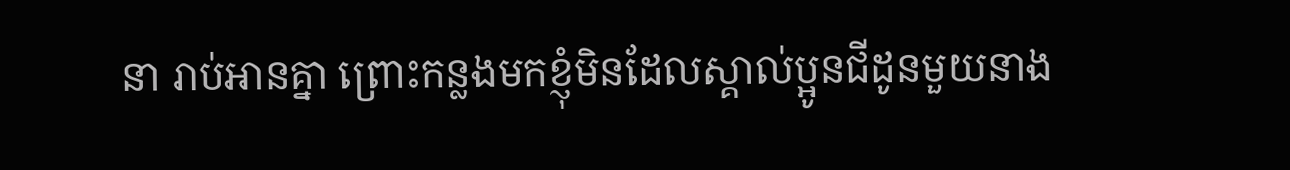នា រាប់អានគ្នា ព្រោះកន្លងមកខ្ញុំមិនដែលស្គាល់ប្អូនជីដូនមួយនាង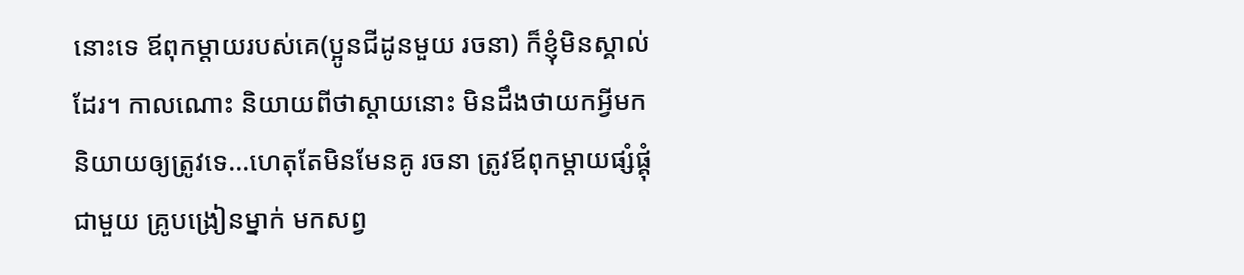នោះទេ ឪពុកម្ដាយរបស់គេ(ប្អូនជីដូនមួយ រចនា) ក៏ខ្ញុំមិនស្គាល់ដែរ។ កាលណោះ និយាយពីថាស្ដាយនោះ មិនដឹងថាយកអ្វីមកនិយាយឲ្យត្រូវទេ...ហេតុតែមិនមែនគូ រចនា ត្រូវឪពុកម្ដាយផ្សំផ្គុំជាមួយ គ្រូបង្រៀនម្នាក់ មកសព្វ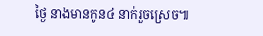ថ្ងៃ នាងមានកូន៤ នាក់រួចស្រេច៕